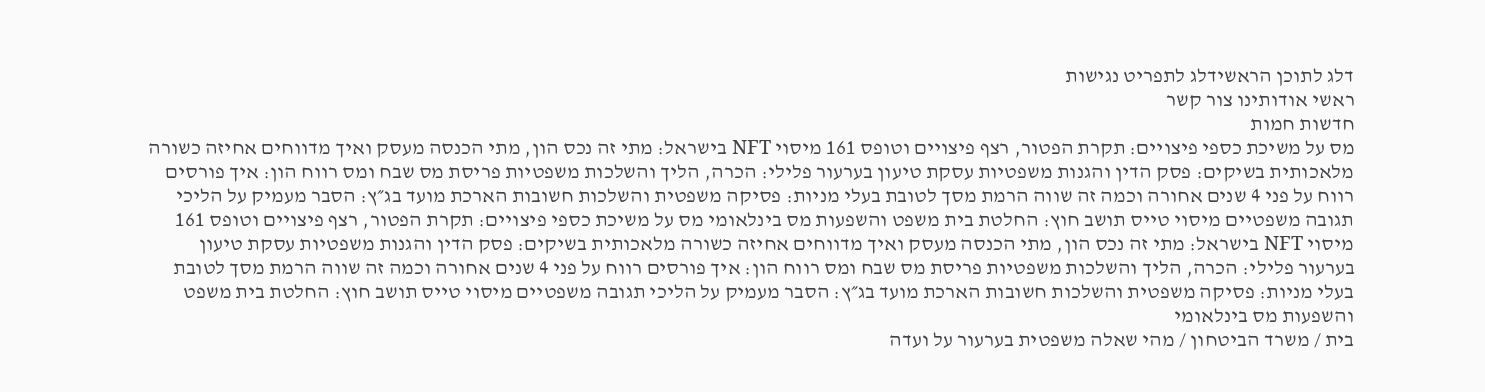דלג לתוכן הראשידלג לתפריט נגישות
ראשי אודותינו צור קשר
חדשות חמות
מס על משיכת כספי פיצויים: תקרת הפטור, רצף פיצויים וטופס 161 מיסוי NFT בישראל: מתי זה נכס הון, מתי הכנסה מעסק ואיך מדווחים אחיזה כשורה מלאכותית בשיקים: פסק הדין והגנות משפטיות עסקת טיעון בערעור פלילי: הכרה, הליך והשלכות משפטיות פריסת מס שבח ומס רווח הון: איך פורסים רווח על פני 4 שנים אחורה וכמה זה שווה הרמת מסך לטובת בעלי מניות: פסיקה משפטית והשלכות חשובות הארכת מועד בג״ץ: הסבר מעמיק על הליכי תגובה משפטיים מיסוי טייס תושב חוץ: החלטת בית משפט והשפעות מס בינלאומי מס על משיכת כספי פיצויים: תקרת הפטור, רצף פיצויים וטופס 161 מיסוי NFT בישראל: מתי זה נכס הון, מתי הכנסה מעסק ואיך מדווחים אחיזה כשורה מלאכותית בשיקים: פסק הדין והגנות משפטיות עסקת טיעון בערעור פלילי: הכרה, הליך והשלכות משפטיות פריסת מס שבח ומס רווח הון: איך פורסים רווח על פני 4 שנים אחורה וכמה זה שווה הרמת מסך לטובת בעלי מניות: פסיקה משפטית והשלכות חשובות הארכת מועד בג״ץ: הסבר מעמיק על הליכי תגובה משפטיים מיסוי טייס תושב חוץ: החלטת בית משפט והשפעות מס בינלאומי
בית / משרד הביטחון / מהי שאלה משפטית בערעור על ועדה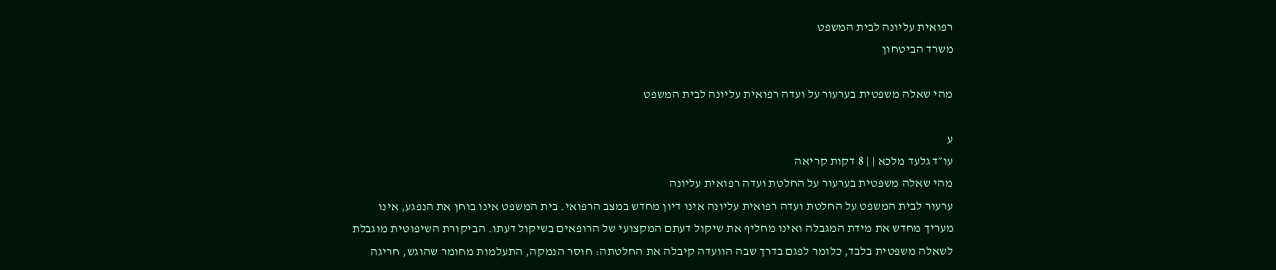רפואית עליונה לבית המשפט
משרד הביטחון

מהי שאלה משפטית בערעור על ועדה רפואית עליונה לבית המשפט

ע
עו״ד גלעד מלכא | | 8 דקות קריאה
מהי שאלה משפטית בערעור על החלטת ועדה רפואית עליונה
ערעור לבית המשפט על החלטת ועדה רפואית עליונה אינו דיון מחדש במצב הרפואי. בית המשפט אינו בוחן את הנפגע, אינו מעריך מחדש את מידת המגבלה ואינו מחליף את שיקול דעתם המקצועי של הרופאים בשיקול דעתו. הביקורת השיפוטית מוגבלת לשאלה משפטית בלבד, כלומר לפגם בדרך שבה הוועדה קיבלה את החלטתה: חוסר הנמקה, התעלמות מחומר שהוגש, חריגה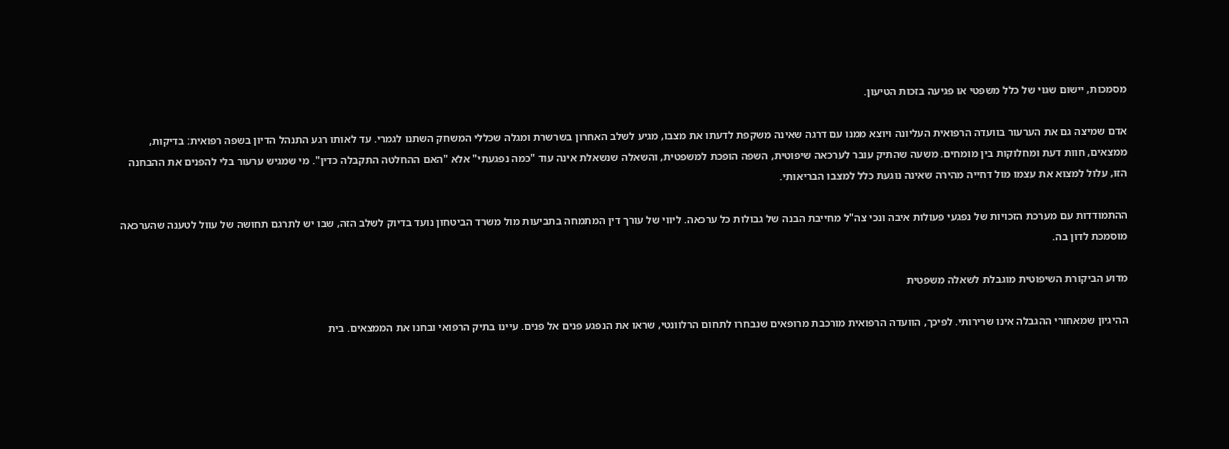מסמכות, יישום שגוי של כלל משפטי או פגיעה בזכות הטיעון.

אדם שמיצה גם את הערעור בוועדה הרפואית העליונה ויוצא ממנו עם דרגה שאינה משקפת לדעתו את מצבו, מגיע לשלב האחרון בשרשרת ומגלה שכללי המשחק השתנו לגמרי. עד לאותו רגע התנהל הדיון בשפה רפואית: בדיקות, ממצאים, חוות דעת ומחלוקות בין מומחים. משעה שהתיק עובר לערכאה שיפוטית, השפה הופכת למשפטית, והשאלה שנשאלת אינה עוד "כמה נפגעתי" אלא "האם ההחלטה התקבלה כדין". מי שמגיש ערעור בלי להפנים את ההבחנה הזו, עלול למצוא את עצמו מול דחייה מהירה שאינה נוגעת כלל למצבו הבריאותי.

ההתמודדות עם מערכת הזכויות של נפגעי פעולות איבה ונכי צה"ל מחייבת הבנה של גבולות כל ערכאה. ליווי של עורך דין המתמחה בתביעות מול משרד הביטחון נועד בדיוק לשלב הזה, שבו יש לתרגם תחושה של עוול לטענה שהערכאה מוסמכת לדון בה.

מדוע הביקורת השיפוטית מוגבלת לשאלה משפטית

ההיגיון שמאחורי ההגבלה אינו שרירותי. לפיכך, הוועדה הרפואית מורכבת מרופאים שנבחרו לתחום הרלוונטי, שראו את הנפגע פנים אל פנים. עיינו בתיק הרפואי ובחנו את הממצאים. בית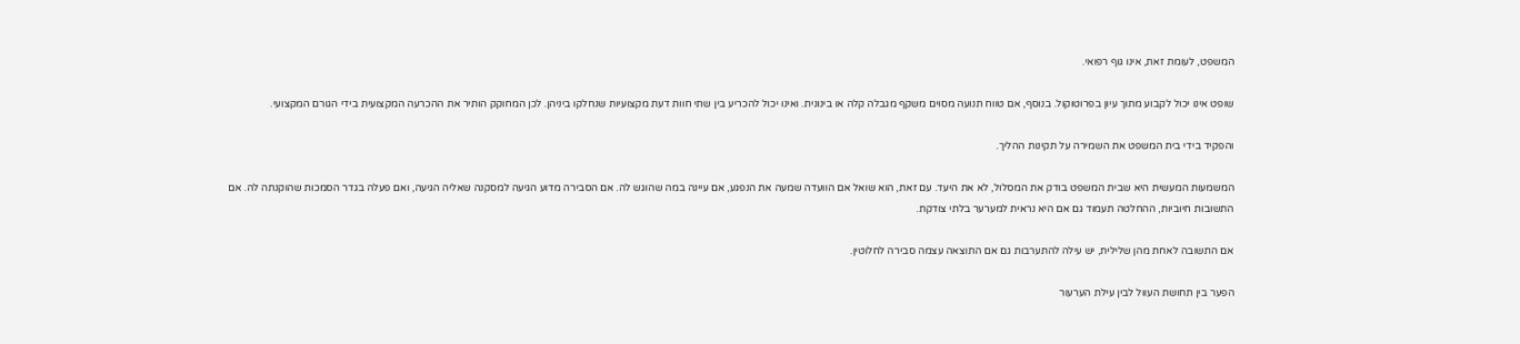המשפט, לעומת זאת, אינו גוף רפואי.

שופט אינו יכול לקבוע מתוך עיון בפרוטוקול. בנוסף, אם טווח תנועה מסוים משקף מגבלה קלה או בינונית. ואינו יכול להכריע בין שתי חוות דעת מקצועיות שנחלקו ביניהן. לכן המחוקק הותיר את ההכרעה המקצועית בידי הגורם המקצועי.

והפקיד בידי בית המשפט את השמירה על תקינות ההליך.

המשמעות המעשית היא שבית המשפט בודק את המסלול, לא את היעד. עם זאת, הוא שואל אם הוועדה שמעה את הנפגע, אם עיינה במה שהוגש לה. אם הסבירה מדוע הגיעה למסקנה שאליה הגיעה, ואם פעלה בגדר הסמכות שהוקנתה לה. אם התשובות חיוביות, ההחלטה תעמוד גם אם היא נראית למערער בלתי צודקת.

אם התשובה לאחת מהן שלילית, יש עילה להתערבות גם אם התוצאה עצמה סבירה לחלוטין.

הפער בין תחושת העוול לבין עילת הערעור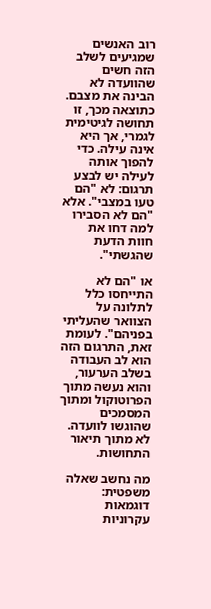רוב האנשים שמגיעים לשלב הזה חשים שהוועדה לא הבינה את מצבם. כתוצאה מכך, זו תחושה לגיטימית לגמרי, אך היא אינה עילה. כדי להפוך אותה לעילה יש לבצע תרגום: לא "הם טעו במצבי". אלא "הם לא הסבירו למה דחו את חוות הדעת שהגשתי".

או "הם לא התייחסו כלל לתלונה על הצוואר שהעליתי בפניהם". לעומת זאת, התרגום הזה הוא לב העבודה בשלב הערעור, והוא נעשה מתוך הפרוטוקול ומתוך המסמכים שהוגשו לוועדה. לא מתוך תיאור התחושות.

מה נחשב שאלה משפטית: דוגמאות עקרוניות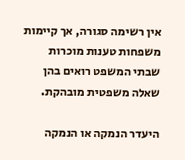אין רשימה סגורה, אך קיימות משפחות טענות מוכרות שבתי המשפט רואים בהן שאלה משפטית מובהקת.

היעדר הנמקה או הנמקה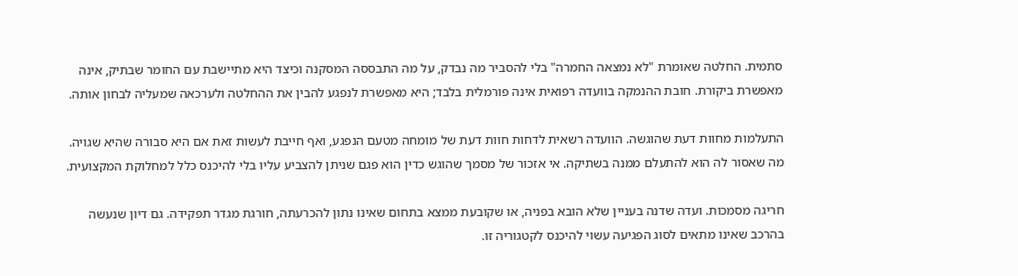סתמית. החלטה שאומרת "לא נמצאה החמרה" בלי להסביר מה נבדק, על מה התבססה המסקנה וכיצד היא מתיישבת עם החומר שבתיק, אינה מאפשרת ביקורת. חובת ההנמקה בוועדה רפואית אינה פורמלית בלבד; היא מאפשרת לנפגע להבין את ההחלטה ולערכאה שמעליה לבחון אותה.

התעלמות מחוות דעת שהוגשה. הוועדה רשאית לדחות חוות דעת של מומחה מטעם הנפגע, ואף חייבת לעשות זאת אם היא סבורה שהיא שגויה. מה שאסור לה הוא להתעלם ממנה בשתיקה. אי אזכור של מסמך שהוגש כדין הוא פגם שניתן להצביע עליו בלי להיכנס כלל למחלוקת המקצועית.

חריגה מסמכות. ועדה שדנה בעניין שלא הובא בפניה, או שקובעת ממצא בתחום שאינו נתון להכרעתה, חורגת מגדר תפקידה. גם דיון שנעשה בהרכב שאינו מתאים לסוג הפגיעה עשוי להיכנס לקטגוריה זו.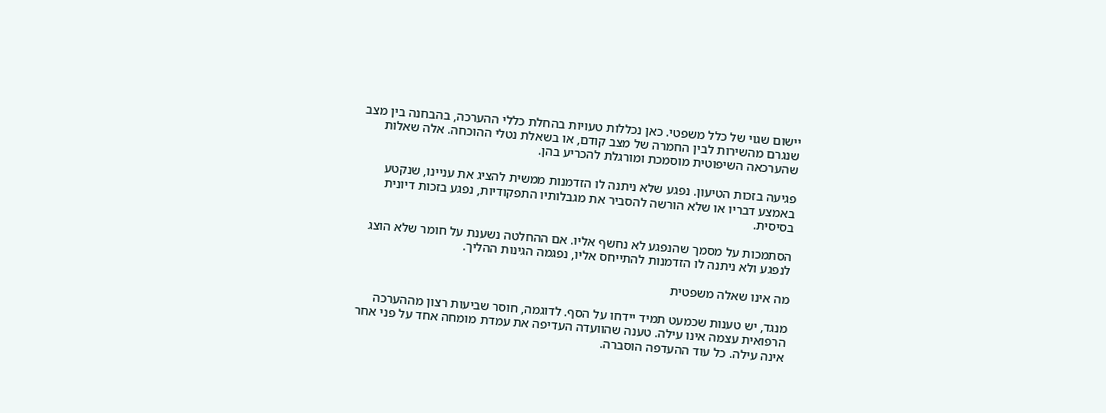יישום שגוי של כלל משפטי. כאן נכללות טעויות בהחלת כללי ההערכה, בהבחנה בין מצב שנגרם מהשירות לבין החמרה של מצב קודם, או בשאלת נטלי ההוכחה. אלה שאלות שהערכאה השיפוטית מוסמכת ומורגלת להכריע בהן.

פגיעה בזכות הטיעון. נפגע שלא ניתנה לו הזדמנות ממשית להציג את עניינו, שנקטע באמצע דבריו או שלא הורשה להסביר את מגבלותיו התפקודיות, נפגע בזכות דיונית בסיסית.

הסתמכות על מסמך שהנפגע לא נחשף אליו. אם ההחלטה נשענת על חומר שלא הוצג לנפגע ולא ניתנה לו הזדמנות להתייחס אליו, נפגמה הגינות ההליך.

מה אינו שאלה משפטית

מנגד, יש טענות שכמעט תמיד יידחו על הסף. לדוגמה, חוסר שביעות רצון מההערכה הרפואית עצמה אינו עילה. טענה שהוועדה העדיפה את עמדת מומחה אחד על פני אחר אינה עילה. כל עוד ההעדפה הוסברה.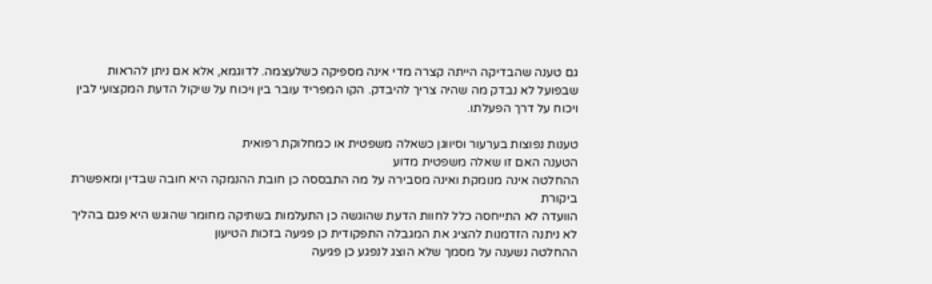גם טענה שהבדיקה הייתה קצרה מדי אינה מספיקה כשלעצמה. לדוגמא, אלא אם ניתן להראות שבפועל לא נבדק מה שהיה צריך להיבדק. הקו המפריד עובר בין ויכוח על שיקול הדעת המקצועי לבין ויכוח על דרך הפעלתו.

טענות נפוצות בערעור וסיווגן כשאלה משפטית או כמחלוקת רפואית
הטענה האם זו שאלה משפטית מדוע
ההחלטה אינה מנומקת ואינה מסבירה על מה התבססה כן חובת ההנמקה היא חובה שבדין ומאפשרת ביקורת
הוועדה לא התייחסה כלל לחוות הדעת שהוגשה כן התעלמות בשתיקה מחומר שהוגש היא פגם בהליך
לא ניתנה הזדמנות להציג את המגבלה התפקודית כן פגיעה בזכות הטיעון
ההחלטה נשענה על מסמך שלא הוצג לנפגע כן פגיעה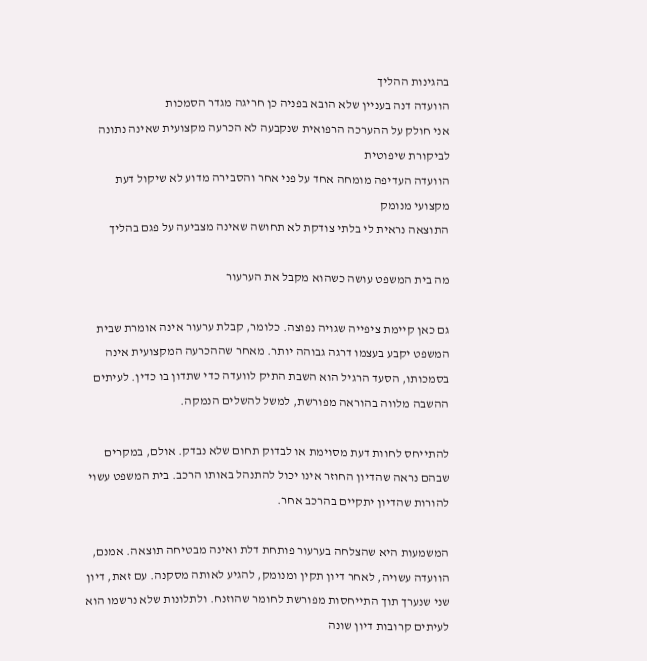בהגינות ההליך
הוועדה דנה בעניין שלא הובא בפניה כן חריגה מגדר הסמכות
אני חולק על ההערכה הרפואית שנקבעה לא הכרעה מקצועית שאינה נתונה לביקורת שיפוטית
הוועדה העדיפה מומחה אחד על פני אחר והסבירה מדוע לא שיקול דעת מקצועי מנומק
התוצאה נראית לי בלתי צודקת לא תחושה שאינה מצביעה על פגם בהליך

מה בית המשפט עושה כשהוא מקבל את הערעור

גם כאן קיימת ציפייה שגויה נפוצה. כלומר, קבלת ערעור אינה אומרת שבית המשפט יקבע בעצמו דרגה גבוהה יותר. מאחר שההכרעה המקצועית אינה בסמכותו, הסעד הרגיל הוא השבת התיק לוועדה כדי שתדון בו כדין. לעיתים ההשבה מלווה בהוראה מפורשת, למשל להשלים הנמקה.

להתייחס לחוות דעת מסוימת או לבדוק תחום שלא נבדק. אולם, במקרים שבהם נראה שהדיון החוזר אינו יכול להתנהל באותו הרכב. בית המשפט עשוי להורות שהדיון יתקיים בהרכב אחר.

המשמעות היא שהצלחה בערעור פותחת דלת ואינה מבטיחה תוצאה. אמנם, הוועדה עשויה, לאחר דיון תקין ומנומק, להגיע לאותה מסקנה. עם זאת, דיון שני שנערך תוך התייחסות מפורשת לחומר שהוזנח. ולתלונות שלא נרשמו הוא לעיתים קרובות דיון שונה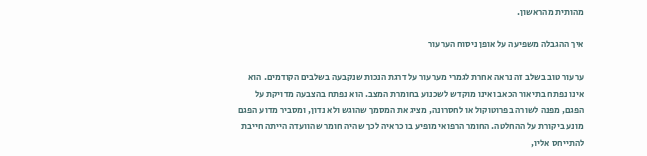מהותית מהראשון.

איך ההגבלה משפיעה על אופן ניסוח הערעור

ערעור טוב בשלב זה נראה אחרת לגמרי מערעור על דרגת הנכות שנקבעה בשלבים הקודמים. הוא אינו נפתח בתיאור הכאב ואינו מוקדש לשכנוע בחומרת המצב. הוא נפתח בהצבעה מדויקת על הפגם, מפנה לשורה בפרוטוקול או לחסרונה, מציג את המסמך שהוגש ולא נדון, ומסביר מדוע הפגם מונע ביקורת על ההחלטה. החומר הרפואי מופיע בו כראיה לכך שהיה חומר שהוועדה הייתה חייבת להתייחס אליו,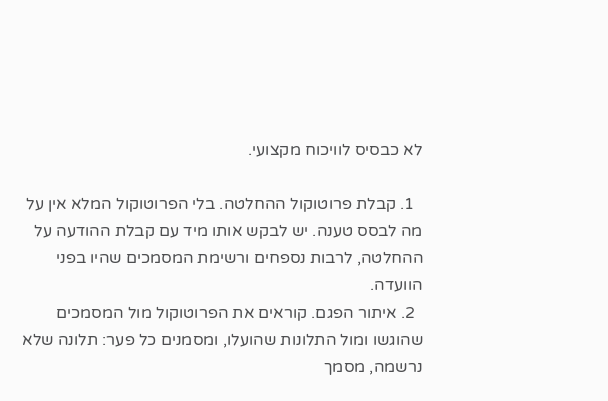לא כבסיס לוויכוח מקצועי.

  1. קבלת פרוטוקול ההחלטה. בלי הפרוטוקול המלא אין על מה לבסס טענה. יש לבקש אותו מיד עם קבלת ההודעה על ההחלטה, לרבות נספחים ורשימת המסמכים שהיו בפני הוועדה.
  2. איתור הפגם. קוראים את הפרוטוקול מול המסמכים שהוגשו ומול התלונות שהועלו, ומסמנים כל פער: תלונה שלא נרשמה, מסמך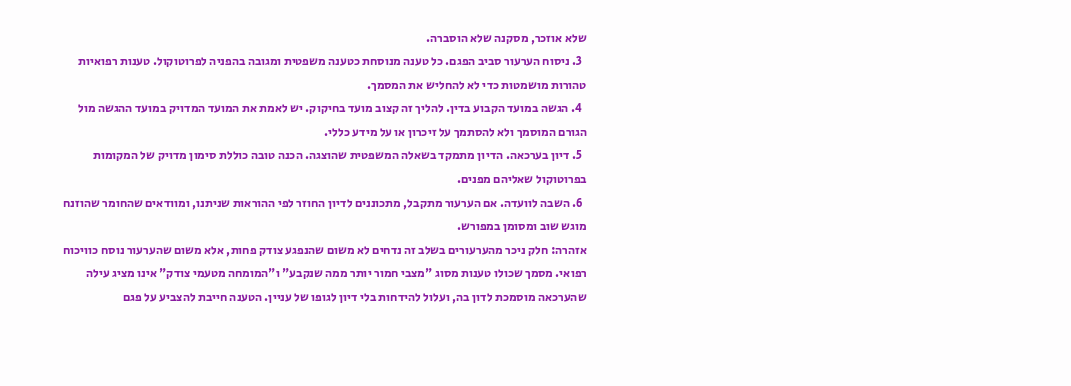שלא אוזכר, מסקנה שלא הוסברה.
  3. ניסוח הערעור סביב הפגם. כל טענה מנוסחת כטענה משפטית ומגובה בהפניה לפרוטוקול. טענות רפואיות טהורות מושמטות כדי לא להחליש את המסמך.
  4. הגשה במועד הקבוע בדין. להליך זה קצוב מועד בחיקוק. יש לאמת את המועד המדויק במועד ההגשה מול הגורם המוסמך ולא להסתמך על זיכרון או על מידע כללי.
  5. דיון בערכאה. הדיון מתמקד בשאלה המשפטית שהוצגה. הכנה טובה כוללת סימון מדויק של המקומות בפרוטוקול שאליהם מפנים.
  6. השבה לוועדה. אם הערעור מתקבל, מתכוננים לדיון החוזר לפי ההוראות שניתנו, ומוודאים שהחומר שהוזנח מוגש שוב ומסומן במפורש.
אזהרה: חלק ניכר מהערעורים בשלב זה נדחים לא משום שהנפגע צודק פחות, אלא משום שהערעור נוסח כוויכוח רפואי. מסמך שכולו טענות מסוג "מצבי חמור יותר ממה שנקבע" ו"המומחה מטעמי צודק" אינו מציג עילה שהערכאה מוסמכת לדון בה, ועלול להידחות בלי דיון לגופו של עניין. הטענה חייבת להצביע על פגם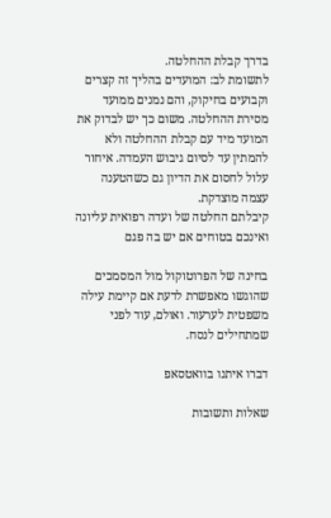בדרך קבלת ההחלטה.
לתשומת לב: המועדים בהליך זה קצרים וקבועים בחיקוק, והם נמנים ממועד מסירת ההחלטה. משום כך יש לבדוק את המועד מיד עם קבלת ההחלטה ולא להמתין עד לסיום גיבוש העמדה. איחור עלול לחסום את הדיון גם כשהטענה עצמה מוצדקת.
קיבלתם החלטה של ועדה רפואית עליונה ואינכם בטוחים אם יש בה פגם

בחינה של הפרוטוקול מול המסמכים שהוגשו מאפשרת לדעת אם קיימת עילה משפטית לערעור. ואולם, עוד לפני שמתחילים לנסח.

דברו איתנו בוואטסאפ

שאלות ותשובות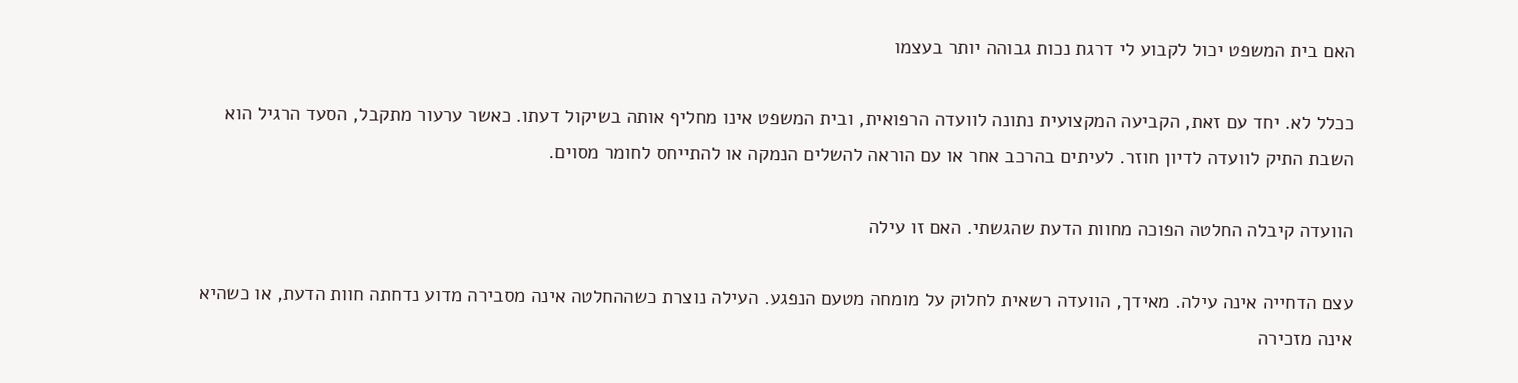האם בית המשפט יכול לקבוע לי דרגת נכות גבוהה יותר בעצמו

ככלל לא. יחד עם זאת, הקביעה המקצועית נתונה לוועדה הרפואית, ובית המשפט אינו מחליף אותה בשיקול דעתו. כאשר ערעור מתקבל, הסעד הרגיל הוא השבת התיק לוועדה לדיון חוזר. לעיתים בהרכב אחר או עם הוראה להשלים הנמקה או להתייחס לחומר מסוים.

הוועדה קיבלה החלטה הפוכה מחוות הדעת שהגשתי. האם זו עילה

עצם הדחייה אינה עילה. מאידך, הוועדה רשאית לחלוק על מומחה מטעם הנפגע. העילה נוצרת כשההחלטה אינה מסבירה מדוע נדחתה חוות הדעת, או כשהיא אינה מזכירה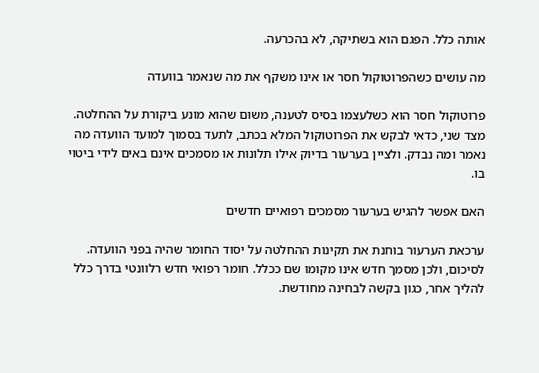אותה כלל. הפגם הוא בשתיקה, לא בהכרעה.

מה עושים כשהפרוטוקול חסר או אינו משקף את מה שנאמר בוועדה

פרוטוקול חסר הוא כשלעצמו בסיס לטענה, משום שהוא מונע ביקורת על ההחלטה. מצד שני, כדאי לבקש את הפרוטוקול המלא בכתב, לתעד בסמוך למועד הוועדה מה נאמר ומה נבדק. ולציין בערעור בדיוק אילו תלונות או מסמכים אינם באים לידי ביטוי בו.

האם אפשר להגיש בערעור מסמכים רפואיים חדשים

ערכאת הערעור בוחנת את תקינות ההחלטה על יסוד החומר שהיה בפני הוועדה. לסיכום, ולכן מסמך חדש אינו מקומו שם ככלל. חומר רפואי חדש רלוונטי בדרך כלל להליך אחר, כגון בקשה לבחינה מחודשת.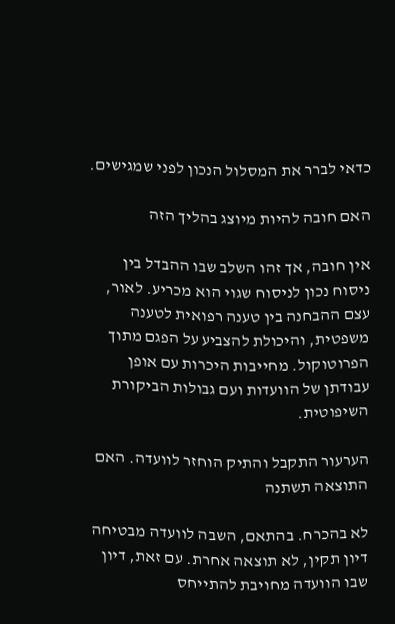כדאי לברר את המסלול הנכון לפני שמגישים.

האם חובה להיות מיוצג בהליך הזה

אין חובה, אך זהו השלב שבו ההבדל בין ניסוח נכון לניסוח שגוי הוא מכריע. לאור, עצם ההבחנה בין טענה רפואית לטענה משפטית, והיכולת להצביע על הפגם מתוך הפרוטוקול. מחייבות היכרות עם אופן עבודתן של הוועדות ועם גבולות הביקורת השיפוטית.

הערעור התקבל והתיק הוחזר לוועדה. האם התוצאה תשתנה

לא בהכרח. בהתאם, השבה לוועדה מבטיחה דיון תקין, לא תוצאה אחרת. עם זאת, דיון שבו הוועדה מחויבת להתייחס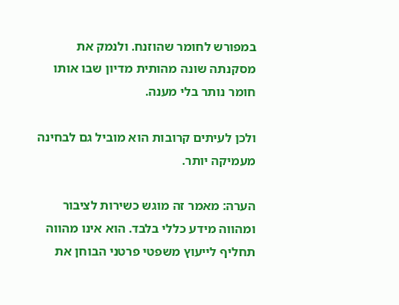במפורש לחומר שהוזנח. ולנמק את מסקנתה שונה מהותית מדיון שבו אותו חומר נותר בלי מענה.

ולכן לעיתים קרובות הוא מוביל גם לבחינה מעמיקה יותר.

הערה: מאמר זה מוגש כשירות לציבור ומהווה מידע כללי בלבד. הוא אינו מהווה תחליף לייעוץ משפטי פרטני הבוחן את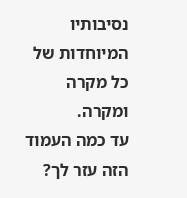נסיבותיו המיוחדות של כל מקרה ומקרה.
עד כמה העמוד הזה עזר לך?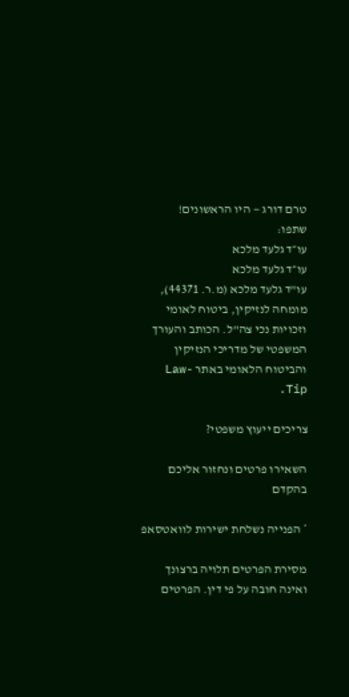טרם דורג — היו הראשונים!
שתפו:
עו״ד גלעד מלכא
עו״ד גלעד מלכא
עו"ד גלעד מלכא (מ.ר. 44371), מומחה לנזיקין, ביטוח לאומי וזכויות נכי צה"ל. הכותב והעורך המשפטי של מדריכי הנזיקין והביטוח הלאומי באתר Law-Tip.

צריכים ייעוץ משפטי?

השאירו פרטים ונחזור אליכם בהקדם

* הפנייה נשלחת ישירות לוואטסאפ

מסירת הפרטים תלויה ברצונך ואינה חובה על פי דין. הפרטים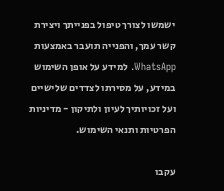ישמשו לצורך טיפול בפנייתך ויצירת קשר עמך, והפנייה תועבר באמצעות WhatsApp. למידע על אופן השימוש במידע, על מסירתו לצדדים שלישיים ועל זכויותיך לעיון ולתיקון - מדיניות הפרטיות ותנאי השימוש.

עקבו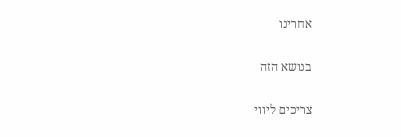אחרינו

בנושא הזה

צריכים ליווי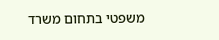משפטי בתחום משרד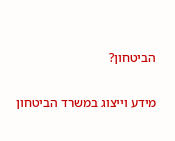הביטחון?

מידע וייצוג במשרד הביטחון